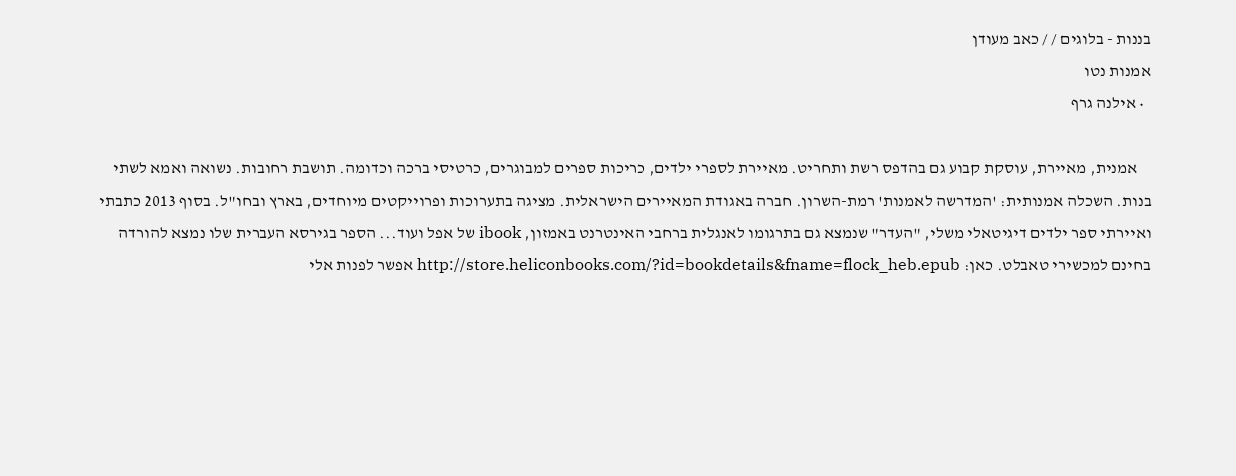בננות - בלוגים / / כאב מעודן
אמנות נטו
  • אילנה גרף

    אמנית, מאיירת, עוסקת קבוע גם בהדפס רשת ותחריט. מאיירת לספרי ילדים, כריכות ספרים למבוגרים, כרטיסי ברכה וכדומה. תושבת רחובות. נשואה ואמא לשתי בנות. השכלה אמנותית: 'המדרשה לאמנות' רמת-השרון. חברה באגודת המאיירים הישראלית. מציגה בתערוכות ופרוייקטים מיוחדים, בארץ ובחו"ל. בסוף 2013 כתבתי ואיירתי ספר ילדים דיגיטאלי משלי, "העדר" שנמצא גם בתרגומו לאנגלית ברחבי האינטרנט באמזון, ibook של אפל ועוד... הספר בגירסא העברית שלו נמצא להורדה בחינם למכשירי טאבלט. כאן: http://store.heliconbooks.com/?id=bookdetails&fname=flock_heb.epub אפשר לפנות אלי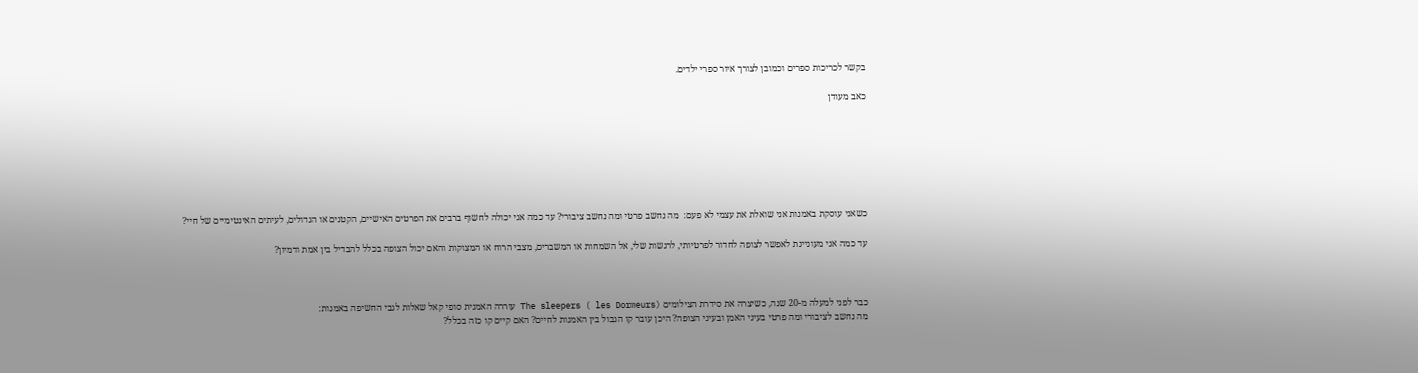בקשר לכריכות ספרים וכמובן לצורך איור ספרי ילדים.

כאב מעודן







כשאני עוסקת באמנות אני שואלת את עצמי לא פעם:  מה נחשב פרטי ומה נחשב ציבורי? עד כמה אני יכולה לחשוף ברבים את הפרטים האישיים, הקטנים או הגדולים, לעיתים האינטימיים של חיי?

עד כמה אני מעוניינת לאפשר לצופה לחדור לפרטיותי, לרגשות שלי, אל השמחות או המשברים, מצבי הרוח או המצוקות והאם יכול הצופה בכלל להבדיל בין אמת ודמיון?



כבר לפני למעלה מ-20 שנה, כשיצרה את סידרת הצילומים The sleepers ( les Dormeurs) עוררה האמנית סופי קאל שאלות לגבי החשיפה באמנות:
מה נחשב לציבורי ומה פרטי בעיני האמן ובעיני הצופה? היכן עובר קו הגבול בין האמנות לחיים? האם קיים קו כזה בכלל?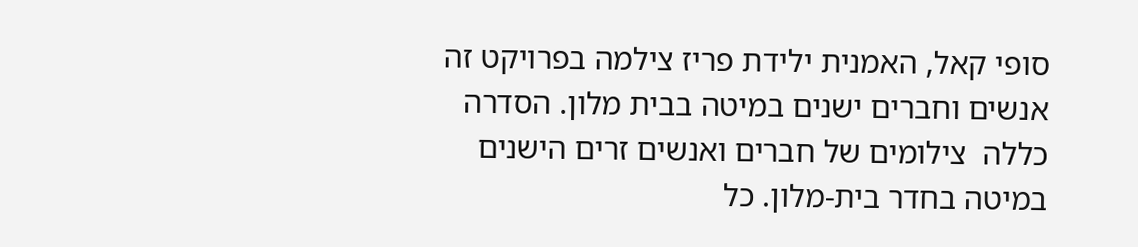סופי קאל, האמנית ילידת פריז צילמה בפרויקט זה אנשים וחברים ישנים במיטה בבית מלון. הסדרה כללה  צילומים של חברים ואנשים זרים הישנים במיטה בחדר בית-מלון. כל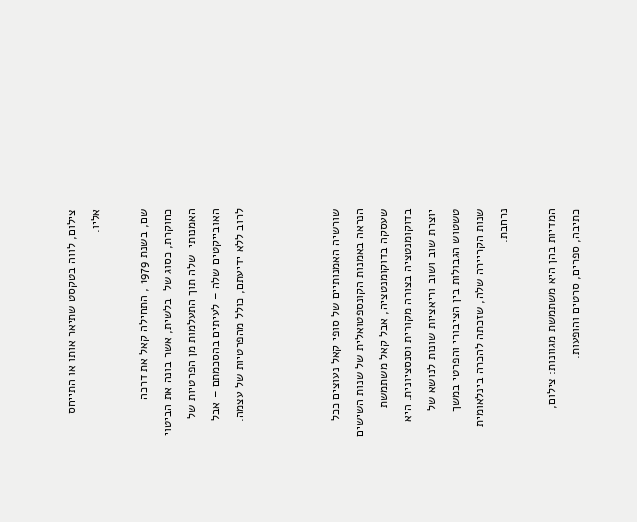צילום, לווה בטקסט שתיאר אותו או התייחס אליו.

שם, בשנת 1979 , התחילה קאל את דרכה כחוקרת, כסוג של  בלשית, אשר בונה את הביטוי האמנותי  שלה תוך התעלמות מן הפרטיות של האובייקטים שלה – לעיתים בהסכמתם – אבל לרוב ללא ידיעתם, כולל מהפרטיות של עצמה.



שורשיה האמנותיים של סופי קאל נעוצים ככל הנראה באמנות הקונספטואלית של שנות השישים שעסקה בדוקומנטציה, אבל קאל משתמשת בדוקומנטציה בצורה מקורית וסנסציונית. היא יוצרת שוב ושוב וריאציות שונות לנושא של טשטוש הגבולות בין הציבורי והפרטי במשך שנות הקריירה שלה, שזכתה להכרה בינלאומית נרחבת.

המדיות בהן היא משתמשת מגוונות: צילום, כתיבה, ספרים, סרטים והופעות.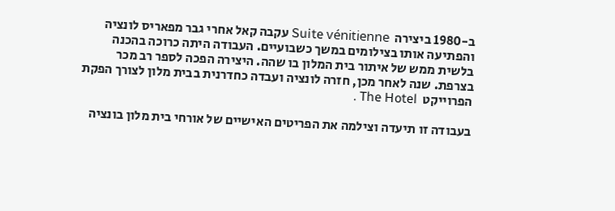ב-1980 ביצירה  Suite vénitienne עקבה קאל אחרי גבר מפאריס לונציה והפתיעה אותו בצילומים במשך כשבועיים. העבודה היתה כרוכה בהכנה בלשית ממש של איתור בית המלון בו שהה. היצירה הפכה לספר רב מכר בצרפת. שנה לאחר מכן, חזרה לונציה ועבדה כחדרנית בבית מלון לצורך הפקת הפרוייקט  The Hotel .

בעבודה זו תיעדה וצילמה את הפריטים האישיים של אורחי בית מלון בונציה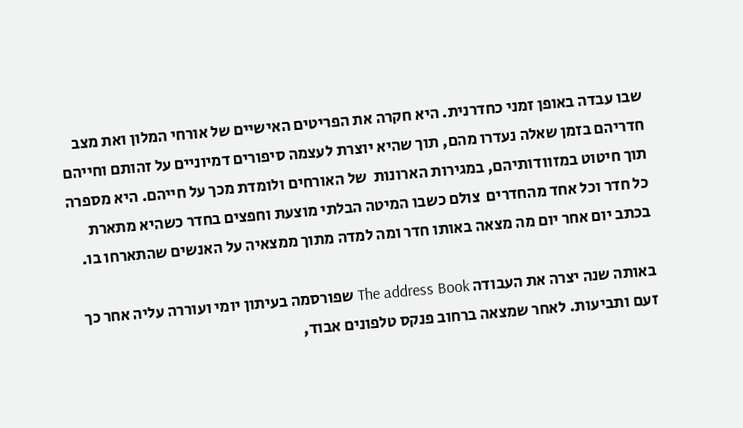שבו עבדה באופן זמני כחדרנית. היא חקרה את הפריטים האישיים של אורחי המלון ואת מצב חדריהם בזמן שאלה נעדרו מהם, תוך שהיא יוצרת לעצמה סיפורים דמיוניים על זהותם וחייהם תוך חיטוט במזוודותיהם, במגירות הארונות  של האורחים ולומדת מכך על חייהם. היא מספרה כל חדר וכל אחד מהחדרים  צולם כשבו המיטה הבלתי מוצעת וחפצים בחדר כשהיא מתארת בכתב יום אחר יום מה מצאה באותו חדר ומה למדה מתוך ממצאיה על האנשים שהתארחו בו.

באותה שנה יצרה את העבודה The address Book שפורסמה בעיתון יומי ועוררה עליה אחר כך זעם ותביעות. לאחר שמצאה ברחוב פנקס טלפונים אבוד,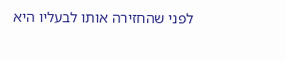לפני שהחזירה אותו לבעליו היא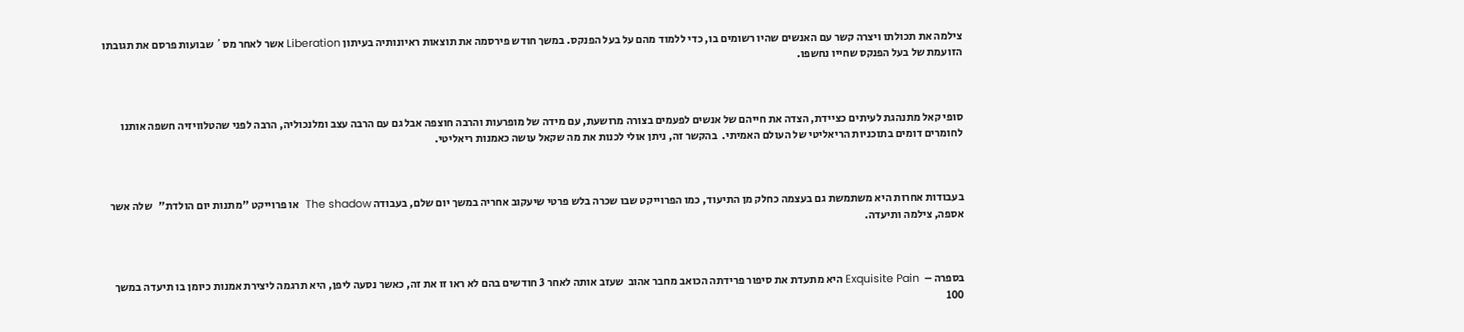צילמה את תכולתו ויצרה קשר עם האנשים שהיו רשומים בו, כדי ללמוד מהם על בעל הפנקס. במשך חודש פירסמה את תוצאות ראיונותיה בעיתון Liberation אשר לאחר מס´ שבועות פרסם את תגובתו הזועמת של בעל הפנקס שחייו נחשפו.



סופי קאל מתנהגת לעיתים כציידת, הצדה את חייהם של אנשים לפעמים בצורה מרושעת, עם מידה של מופרעות והרבה חוצפה אבל גם עם הרבה עצב ומלנכוליה, הרבה לפני שהטלוויזיה חשפה אותנו לחומרים דומים בתוכניות הריאליטי של העולם האמיתי.  בהקשר זה, ניתן אולי לכנות את מה שקאל עושה כאמנות ריאליטי.



בעבודות אחרות היא משתמשת גם בעצמה כחלק מן התיעוד, כמו הפרוייקט שבו שכרה בלש פרטי שיעקוב אחריה במשך יום שלם, בעבודה The shadow  או פרוייקט "מתנות יום הולדת"   שלה אשר אספה, צילמה ותיעדה.



בספרה –  Exquisite Pain היא מתעדת את סיפור פרידתה הכואב מחבר אהוב  שעזב אותה לאחר 3 חודשים בהם לא ראו זו את זה, כאשר נסעה ליפן, היא תרגמה ליצירת אמנות כיומן בו תיעדה במשך  100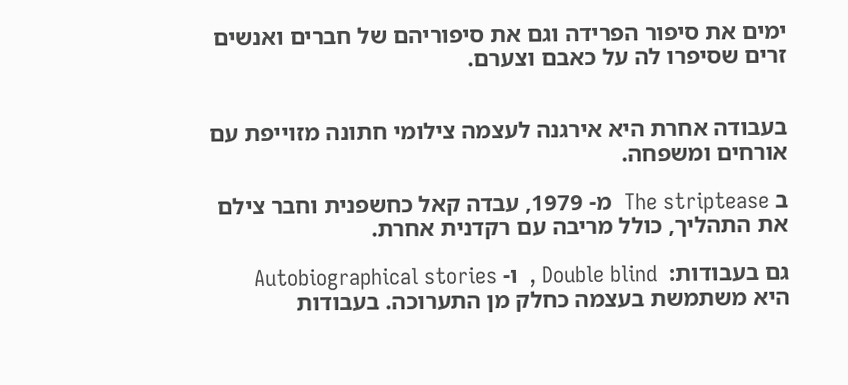ימים את סיפור הפרידה וגם את סיפוריהם של חברים ואנשים זרים שסיפרו לה על כאבם וצערם.


בעבודה אחרת היא אירגנה לעצמה צילומי חתונה מזוייפת עם אורחים ומשפחה.

ב The striptease  מ- 1979, עבדה קאל כחשפנית וחבר צילם את התהליך, כולל מריבה עם רקדנית אחרת.

גם בעבודות:  Double blind ,  ו- Autobiographical stories  היא משתמשת בעצמה כחלק מן התערוכה. בעבודות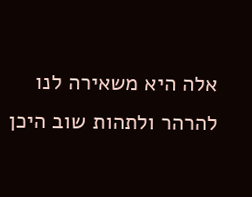אלה היא משאירה לנו להרהר ולתהות שוב היכן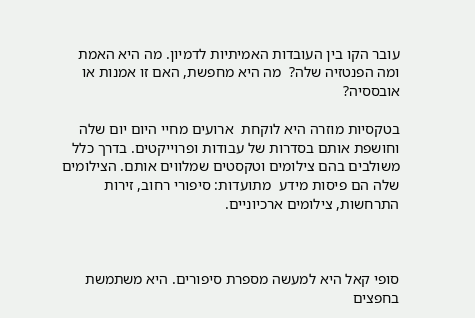עובר הקו בין העובדות האמיתיות לדמיון. מה היא האמת ומה הפנטזיה שלה?  מה היא מחפשת, האם זו אמנות או אובססיה?

בטקסיות מוזרה היא לוקחת  ארועים מחיי היום יום שלה וחושפת אותם בסדרות של עבודות ופרוייקטים. בדרך כלל משולבים בהם צילומים וטקסטים שמלווים אותם. הצילומים שלה הם פיסות מידע  מתועדות: סיפורי רחוב, זירות התרחשות, צילומים ארכיוניים.



סופי קאל היא למעשה מספרת סיפורים. היא משתמשת בחפצים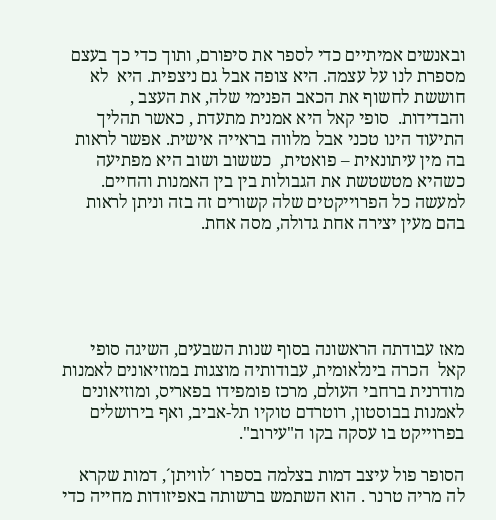ובאנשים אמיתיים כדי לספר את סיפורם, ותוך כדי כך בעצם מספרת לנו על עצמה. היא צופה אבל גם ניצפית. היא  לא חוששת לחשוף את הכאב הפנימי שלה, את העצב , והבדידות.  סופי קאל היא אמנית מתעדת , כאשר תהליך התיעוד הינו טכני אבל מלווה בראייה אישית. אפשר לראות בה מין עיתונאית – פואטית,  כששוב ושוב היא מפתיעה כשהיא מטשטשת את הגבולות בין בין האמנות והחיים. למעשה כל הפרוייקטים שלה קשורים זה בזה וניתן לראות בהם מעין יצירה אחת גדולה, מסה אחת.





מאז עבודתה הראשונה בסוף שנות השבעים, השיגה סופי קאל  הכרה בינלאומית, עבודותיה מוצגות במוזיאונים לאמנות מודרנית ברחבי העולם, מרכז פומפידו בפאריס, ומוזיאונים לאמנות בבוסטון, רוטרדם טוקיו תל-אביב, ואף בירושלים בפרוייקט בו עסקה בקו ה"עירוב".

הסופר פול עיצב דמות בצלמה בספרו ´לוויתן´, דמות שקרא לה מריה טרנר . הוא השתמש ברשותה באפיזודות מחייה כדי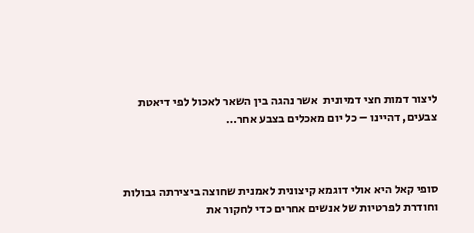ליצור דמות חצי דמיונית  אשר נהגה בין השאר לאכול לפי דיאטת צבעים, דהיינו – כל יום מאכלים בצבע אחר…



סופי קאל היא אולי דוגמא קיצונית לאמנית שחוצה ביצירתה גבולות וחודרת לפרטיות של אנשים אחרים כדי לחקור את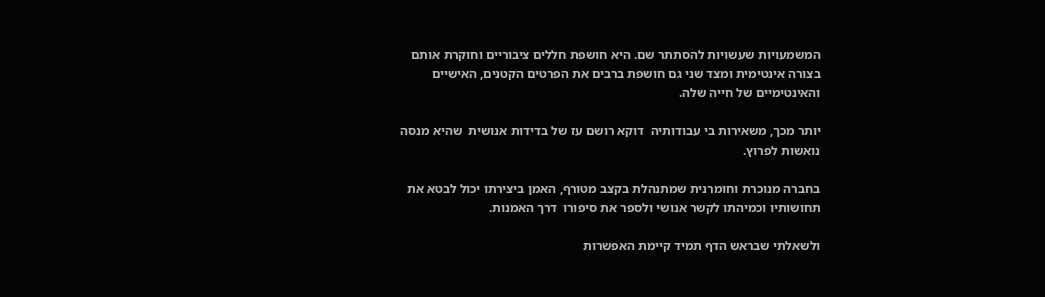המשמעויות שעשויות להסתתר שם. היא חושפת חללים ציבוריים וחוקרת אותם בצורה אינטימית ומצד שני גם חושפת ברבים את הפרטים הקטנים, האישיים והאינטימיים של חייה שלה.

יותר מכך, משאירות בי עבודותיה  דוקא רושם עז של בדידות אנושית  שהיא מנסה נואשות לפרוץ.

בחברה מנוכרת וחומרנית שמתנהלת בקצב מטורף, האמן ביצירתו יכול לבטא את תחושותיו וכמיהתו לקשר אנושי ולספר את סיפורו  דרך האמנות.

ולשאלתי שבראש הדף תמיד קיימת האפשרות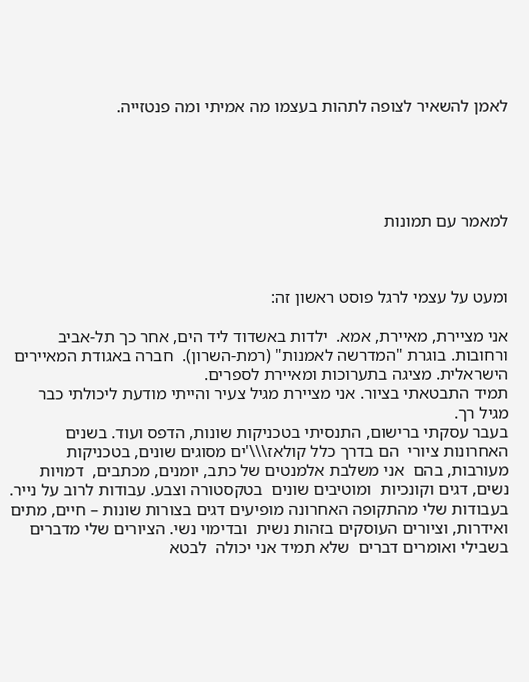לאמן להשאיר לצופה לתהות בעצמו מה אמיתי ומה פנטזייה.





למאמר עם תמונות



ומעט על עצמי לרגל פוסט ראשון זה:

אני מציירת, מאיירת, אמא.  ילדות באשדוד ליד הים, אחר כך תל-אביב ורחובות. בוגרת "המדרשה לאמנות" (רמת-השרון).  חברה באגודת המאיירים הישראלית. מציגה בתערוכות ומאיירת לספרים.
תמיד התבטאתי בציור. אני מציירת מגיל צעיר והייתי מודעת ליכולתי כבר מגיל רך.
בעבר עסקתי ברישום, התנסיתי בטכניקות שונות, הדפס ועוד. בשנים האחרונות ציורי  הם בדרך כלל קולאז\\\'ים מסוגים שונים, בטכניקות מעורבות, בהם  אני משלבת אלמנטים של כתב, יומנים, מכתבים,  דמויות נשים, דגים וקונכיות  ומוטיבים שונים  בטקסטורה וצבע. עבודות לרוב על נייר.
בעבודות שלי מהתקופה האחרונה מופיעים דגים בצורות שונות – חיים, מתים ואידרות, וציורים העוסקים בזהות נשית  ובדימוי נשי. הציורים שלי מדברים בשבילי ואומרים דברים  שלא תמיד אני יכולה  לבטא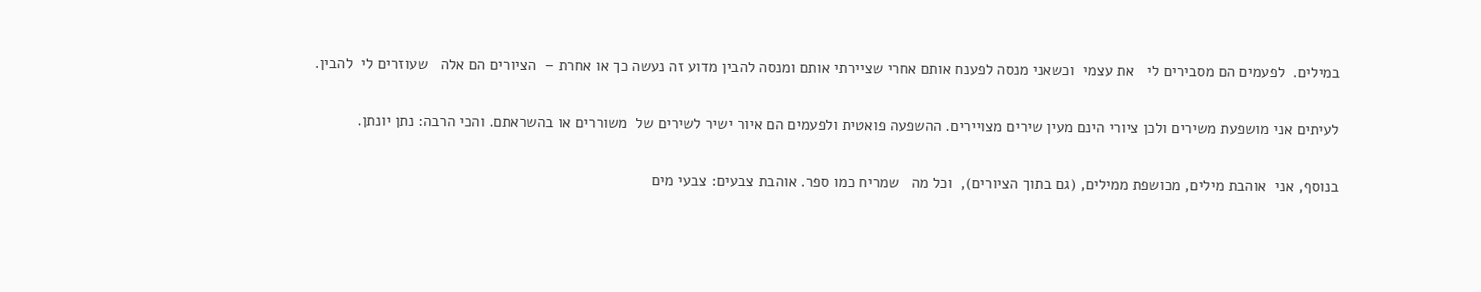במילים.  לפעמים הם מסבירים לי   את עצמי  וכשאני מנסה לפענח אותם אחרי שציירתי אותם ומנסה להבין מדוע זה נעשה כך או אחרת –  הציורים הם אלה   שעוזרים לי  להבין.

לעיתים אני מושפעת משירים ולכן ציורי הינם מעין שירים מצויירים. ההשפעה פואטית ולפעמים הם איור ישיר לשירים של  משוררים או בהשראתם. והכי הרבה: נתן יונתן.

בנוסף, אני  אוהבת מילים, מכושפת ממילים, (גם בתוך הציורים),  וכל מה   שמריח כמו ספר. אוהבת צבעים: צבעי מים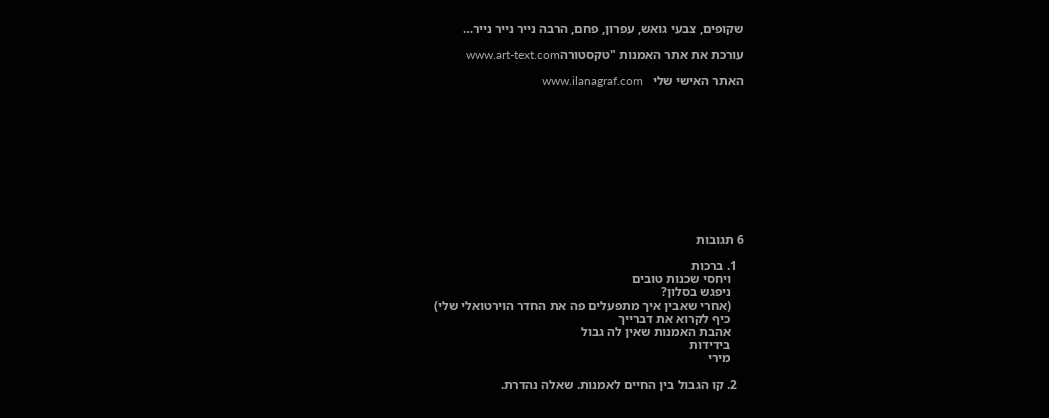שקופים, צבעי גואש, עפרון, פחם, הרבה נייר נייר נייר…

עורכת את אתר האמנות "טקסטורהwww.art-text.com

האתר האישי שלי   www.ilanagraf.com











6 תגובות

  1. ברכות
    ויחסי שכנות טובים
    ניפגש בסלון?
    (אחרי שאבין איך מתפעלים פה את החדר הוירטואלי שלי)
    כיף לקרוא את דברייך
    אהבת האמנות שאין לה גבול
    בידידות
    מירי

  2. קו הגבול בין החיים לאמנות. שאלה נהדרת.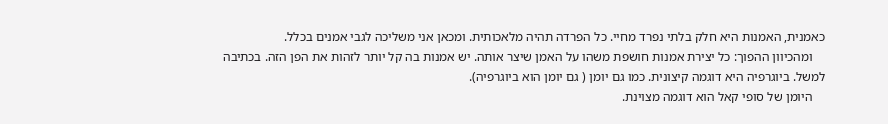כאמנית, האמנות היא חלק בלתי נפרד מחיי. כל הפרדה תהיה מלאכותית. ומכאן אני משליכה לגבי אמנים בכלל.
    ומהכיוון ההפוך: כל יצירת אמנות חושפת משהו על האמן שיצר אותה. יש אמנות בה קל יותר לזהות את הפן הזה. בכתיבה למשל. ביוגרפיה היא דוגמה קיצונית. כמו גם יומן ( גם יומן הוא ביוגרפיה).
    היומן של סופי קאל הוא דוגמה מצוינת.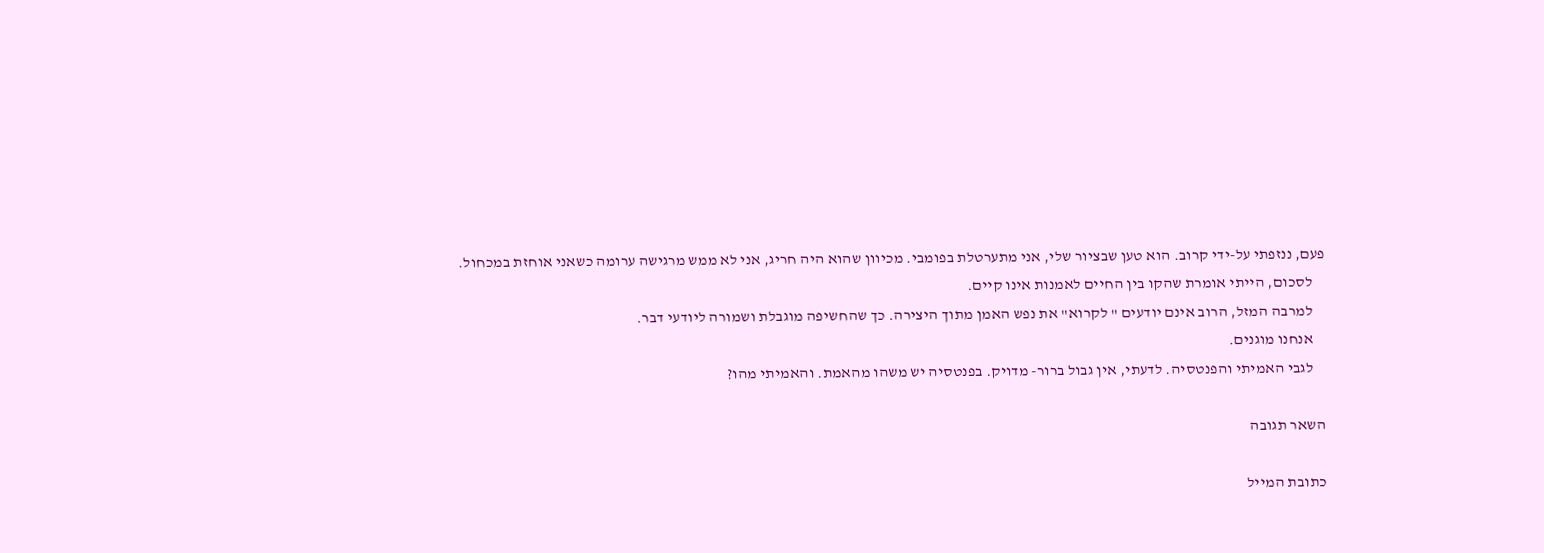פעם, ננזפתי על-ידי קרוב. הוא טען שבציור שלי, אני מתערטלת בפומבי. מכיוון שהוא היה חריג, אני לא ממש מרגישה ערומה כשאני אוחזת במכחול.
    לסכום, הייתי אומרת שהקו בין החיים לאמנות אינו קיים.
    למרבה המזל, הרוב אינם יודעים " לקרוא" את נפש האמן מתוך היצירה. כך שהחשיפה מוגבלת ושמורה ליודעי דבר.
    אנחנו מוגנים.
    לגבי האמיתי והפנטסיה. לדעתי, אין גבול ברור- מדויק. בפנטסיה יש משהו מהאמת. והאמיתי מהו?

השאר תגובה

כתובת המייל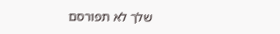שלך לא תפורסם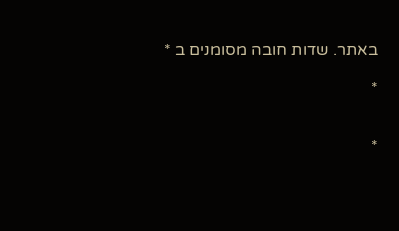באתר. שדות חובה מסומנים ב *

*


*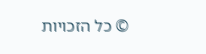© כל הזכויות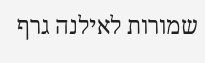שמורות לאילנה גרף